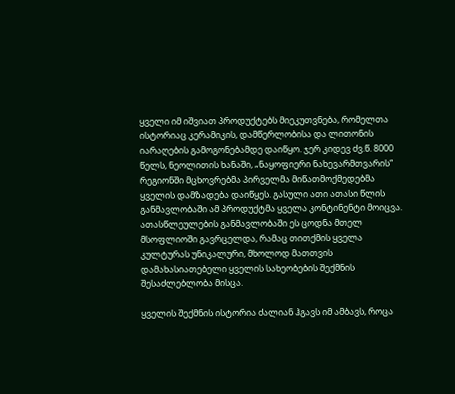ყველი იმ იშვიათ პროდუქტებს მიეკუთვნება, რომელთა ისტორიაც კერამიკის, დამწერლობისა და ლითონის იარაღების გამოგონებამდე დაიწყო. ჯერ კიდევ ძვ.წ. 8000 წელს, ნეოლითის ხანაში, „ნაყოფიერი ნახევარმთვარის“ რეგიონში მცხოვრებმა პირველმა მიწათმოქმედებმა ყველის დამზადება დაიწყეს. გასული ათი ათასი წლის განმავლობაში ამ პროდუქტმა ყველა კონტინენტი მოიცვა. ათასწლეულების განმავლობაში ეს ცოდნა მთელ მსოფლიოში გავრცელდა, რამაც თითქმის ყველა კულტურას უნიკალური, მხოლოდ მათთვის დამახასიათებელი ყველის სახეობების შექმნის შესაძლებლობა მისცა.

ყველის შექმნის ისტორია ძალიან ჰგავს იმ ამბავს, როცა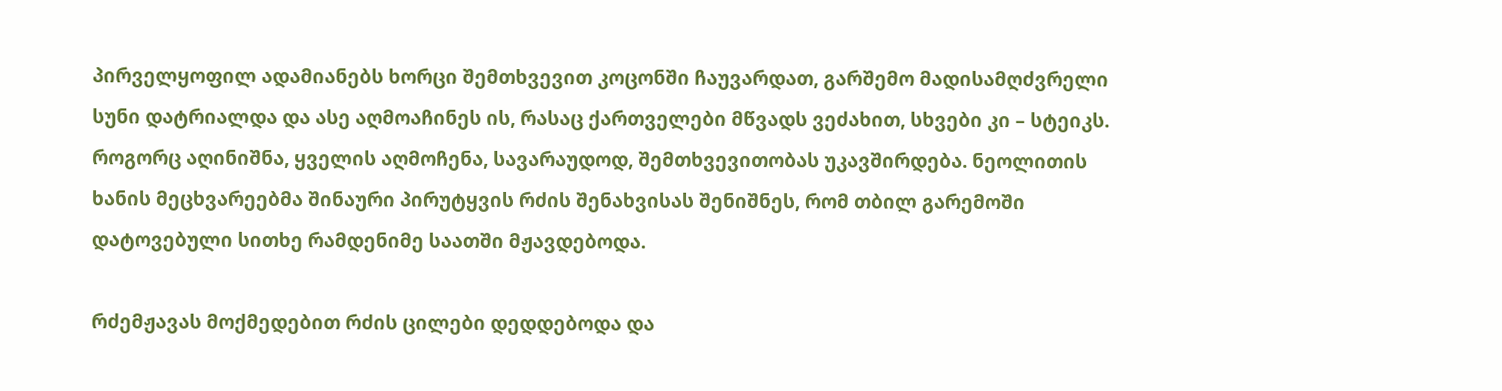პირველყოფილ ადამიანებს ხორცი შემთხვევით კოცონში ჩაუვარდათ, გარშემო მადისამღძვრელი სუნი დატრიალდა და ასე აღმოაჩინეს ის, რასაც ქართველები მწვადს ვეძახით, სხვები კი – სტეიკს.
როგორც აღინიშნა, ყველის აღმოჩენა, სავარაუდოდ, შემთხვევითობას უკავშირდება. ნეოლითის ხანის მეცხვარეებმა შინაური პირუტყვის რძის შენახვისას შენიშნეს, რომ თბილ გარემოში დატოვებული სითხე რამდენიმე საათში მჟავდებოდა.

რძემჟავას მოქმედებით რძის ცილები დედდებოდა და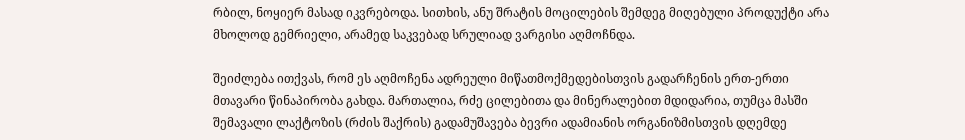რბილ, ნოყიერ მასად იკვრებოდა. სითხის, ანუ შრატის მოცილების შემდეგ მიღებული პროდუქტი არა მხოლოდ გემრიელი, არამედ საკვებად სრულიად ვარგისი აღმოჩნდა.

შეიძლება ითქვას, რომ ეს აღმოჩენა ადრეული მიწათმოქმედებისთვის გადარჩენის ერთ-ერთი მთავარი წინაპირობა გახდა. მართალია, რძე ცილებითა და მინერალებით მდიდარია, თუმცა მასში შემავალი ლაქტოზის (რძის შაქრის) გადამუშავება ბევრი ადამიანის ორგანიზმისთვის დღემდე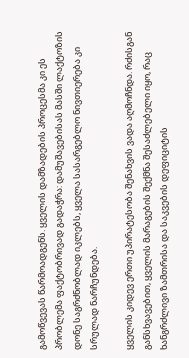გამოწვევას წარმოადგენს. ყველის დამზადების პროცესმა კი ეს პრობლემა ფაქტობრივად გადაჭრა: დამუშავებისას მასში ლაქტოზის დონე საგრძნობლად იკლებს, ყველა სასარგებლო ნივთიერება კი სრულად ნარჩუნდება.

ყველის კიდევ ერთი უპირატესობა შენახვის ვადა აღმოჩნდა. რძისგან განსხვავებით, ყველის მარაგების შექმნა შესაძლებელი იყო, რაც ხანგრძლივი ზამთრისა და საკვების დეფიციტის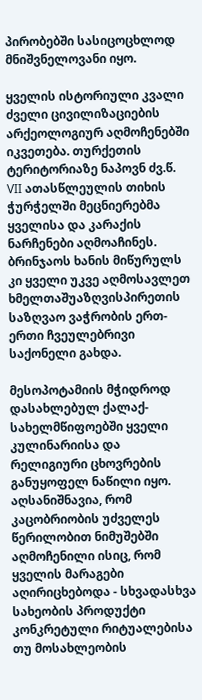პირობებში სასიცოცხლოდ მნიშვნელოვანი იყო.

ყველის ისტორიული კვალი ძველი ცივილიზაციების არქეოლოგიურ აღმოჩენებში იკვეთება. თურქეთის ტერიტორიაზე ნაპოვნ ძვ.წ. VII ათასწლეულის თიხის ჭურჭელში მეცნიერებმა ყველისა და კარაქის ნარჩენები აღმოაჩინეს. ბრინჯაოს ხანის მიწურულს კი ყველი უკვე აღმოსავლეთ ხმელთაშუაზღვისპირეთის საზღვაო ვაჭრობის ერთ-ერთი ჩვეულებრივი საქონელი გახდა.

მესოპოტამიის მჭიდროდ დასახლებულ ქალაქ-სახელმწიფოებში ყველი კულინარიისა და რელიგიური ცხოვრების განუყოფელ ნაწილი იყო. აღსანიშნავია, რომ კაცობრიობის უძველეს წერილობით ნიმუშებში აღმოჩენილი ისიც, რომ ყველის მარაგები აღირიცხებოდა - სხვადასხვა სახეობის პროდუქტი კონკრეტული რიტუალებისა თუ მოსახლეობის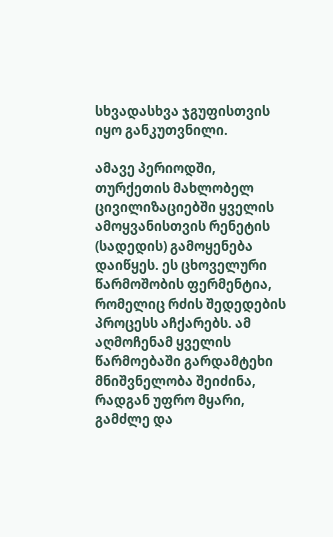სხვადასხვა ჯგუფისთვის იყო განკუთვნილი.

ამავე პერიოდში, თურქეთის მახლობელ ცივილიზაციებში ყველის ამოყვანისთვის რენეტის (სადედის) გამოყენება დაიწყეს. ეს ცხოველური წარმოშობის ფერმენტია, რომელიც რძის შედედების პროცესს აჩქარებს. ამ აღმოჩენამ ყველის წარმოებაში გარდამტეხი მნიშვნელობა შეიძინა, რადგან უფრო მყარი, გამძლე და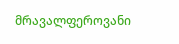მრავალფეროვანი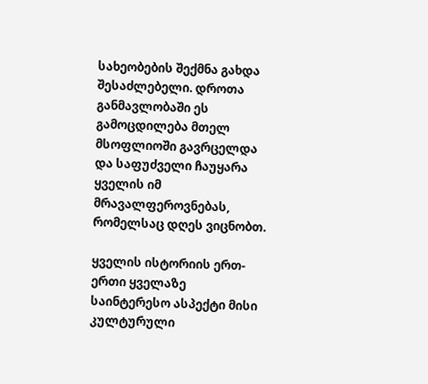სახეობების შექმნა გახდა შესაძლებელი. დროთა განმავლობაში ეს გამოცდილება მთელ მსოფლიოში გავრცელდა და საფუძველი ჩაუყარა ყველის იმ მრავალფეროვნებას, რომელსაც დღეს ვიცნობთ.

ყველის ისტორიის ერთ-ერთი ყველაზე საინტერესო ასპექტი მისი კულტურული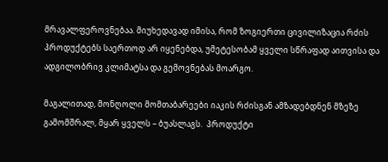მრავალფეროვნებაა. მიუხედავად იმისა, რომ ზოგიერთი ცივილიზაცია რძის პროდუქტებს საერთოდ არ იყენებდა, უმეტესობამ ყველი სწრაფად აითვისა და ადგილობრივ კლიმატსა და გემოვნებას მოარგო.

მაგალითად, მონღოლი მომთაბარეები იაკის რძისგან ამზადებდნენ მზეზე გამომშრალ, მყარ ყველს – ბუასლაგს.  პროდუქტი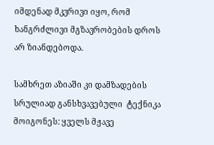იმდენად მკვრივი იყო, რომ ხანგრძლივი მგზავრობების დროს არ ზიანდებოდა.

სამხრეთ აზიაში კი დამზადების სრულიად განსხვავებული  ტექნიკა მოიგონეს: ყველს მჟავე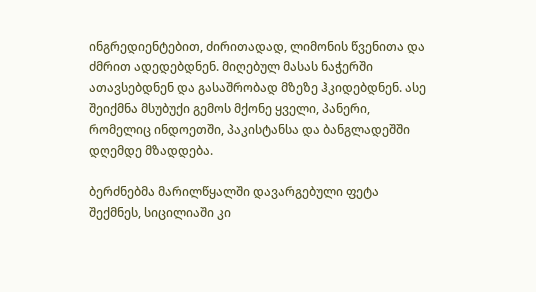ინგრედიენტებით, ძირითადად, ლიმონის წვენითა და ძმრით ადედებდნენ. მიღებულ მასას ნაჭერში ათავსებდნენ და გასაშრობად მზეზე ჰკიდებდნენ. ასე შეიქმნა მსუბუქი გემოს მქონე ყველი, პანერი, რომელიც ინდოეთში, პაკისტანსა და ბანგლადეშში დღემდე მზადდება.

ბერძნებმა მარილწყალში დავარგებული ფეტა შექმნეს, სიცილიაში კი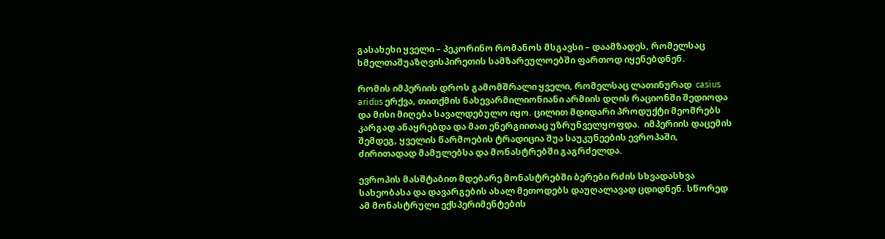გასახეხი ყველი – პეკორინო რომანოს მსგავსი – დაამზადეს, რომელსაც ხმელთაშუაზღვისპირეთის სამზარეულოებში ფართოდ იყენებდნენ.

რომის იმპერიის დროს გამომშრალი ყველი, რომელსაც ლათინურად  casius aridus ერქვა, თითქმის ნახევარმილიონიანი არმიის დღის რაციონში შედიოდა და მისი მიღება სავალდებულო იყო. ცილით მდიდარი პროდუქტი მეომრებს კარგად ანაყრებდა და მათ ენერგიითაც უზრუნველყოფდა.  იმპერიის დაცემის შემდეგ, ყველის წარმოების ტრადიცია შუა საუკუნეების ევროპაში, ძირითადად მამულებსა და მონასტრებში გაგრძელდა.

ევროპის მასშტაბით მდებარე მონასტრებში ბერები რძის სხვადასხვა სახეობასა და დავარგების ახალ მეთოდებს დაუღალავად ცდიდნენ. სწორედ ამ მონასტრული ექსპერიმენტების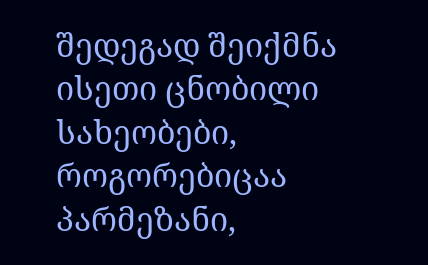შედეგად შეიქმნა ისეთი ცნობილი სახეობები, როგორებიცაა პარმეზანი,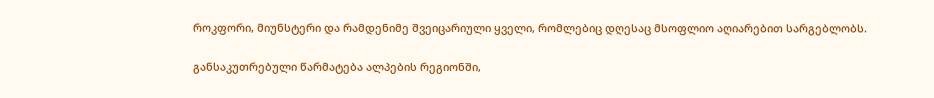როკფორი, მიუნსტერი და რამდენიმე შვეიცარიული ყველი, რომლებიც დღესაც მსოფლიო აღიარებით სარგებლობს.

განსაკუთრებული წარმატება ალპების რეგიონში,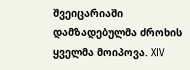შვეიცარიაში დამზადებულმა ძროხის ყველმა მოიპოვა. XIV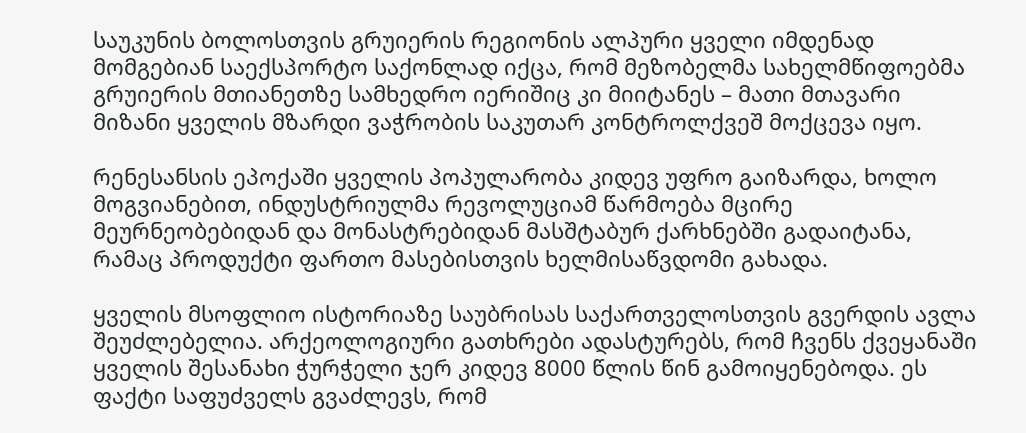საუკუნის ბოლოსთვის გრუიერის რეგიონის ალპური ყველი იმდენად მომგებიან საექსპორტო საქონლად იქცა, რომ მეზობელმა სახელმწიფოებმა გრუიერის მთიანეთზე სამხედრო იერიშიც კი მიიტანეს – მათი მთავარი მიზანი ყველის მზარდი ვაჭრობის საკუთარ კონტროლქვეშ მოქცევა იყო.

რენესანსის ეპოქაში ყველის პოპულარობა კიდევ უფრო გაიზარდა, ხოლო მოგვიანებით, ინდუსტრიულმა რევოლუციამ წარმოება მცირე მეურნეობებიდან და მონასტრებიდან მასშტაბურ ქარხნებში გადაიტანა, რამაც პროდუქტი ფართო მასებისთვის ხელმისაწვდომი გახადა.

ყველის მსოფლიო ისტორიაზე საუბრისას საქართველოსთვის გვერდის ავლა შეუძლებელია. არქეოლოგიური გათხრები ადასტურებს, რომ ჩვენს ქვეყანაში ყველის შესანახი ჭურჭელი ჯერ კიდევ 8000 წლის წინ გამოიყენებოდა. ეს ფაქტი საფუძველს გვაძლევს, რომ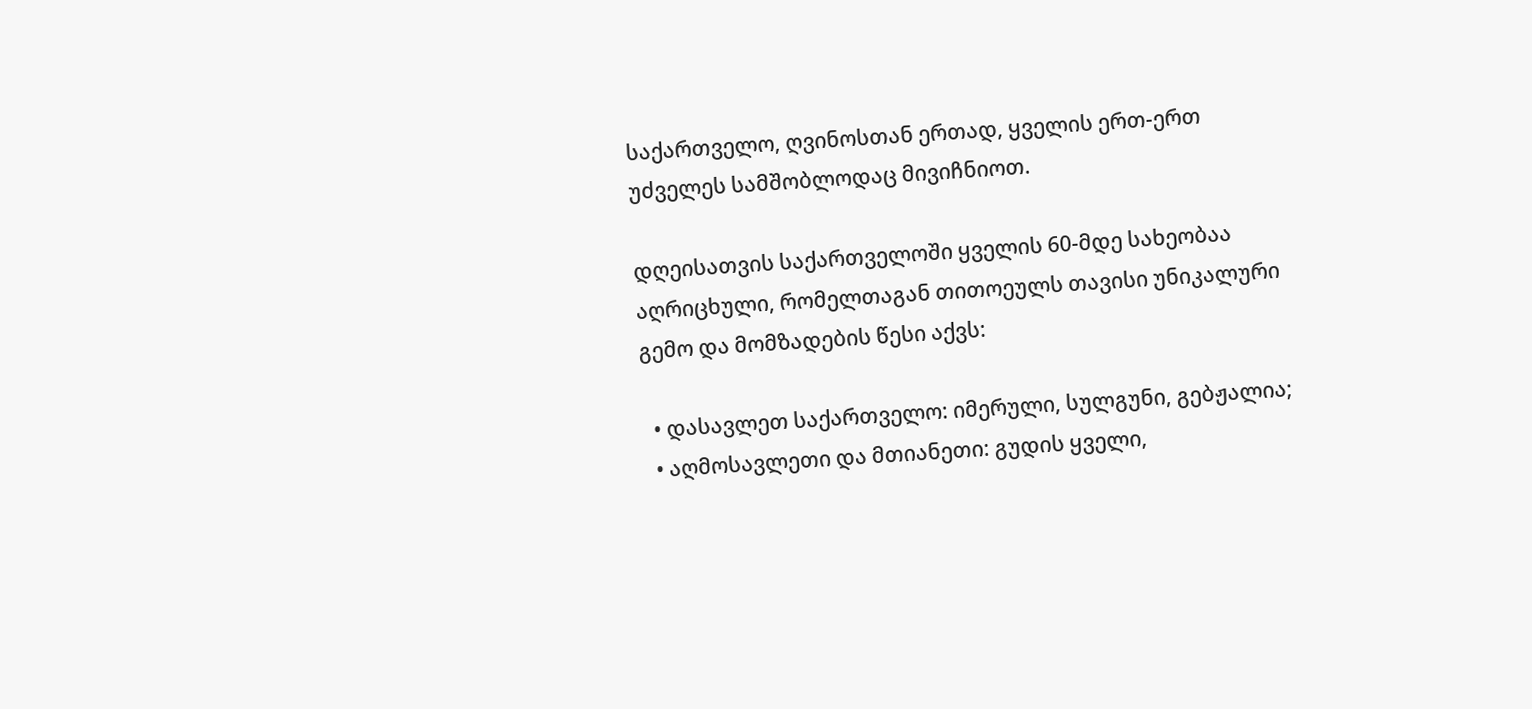საქართველო, ღვინოსთან ერთად, ყველის ერთ-ერთ უძველეს სამშობლოდაც მივიჩნიოთ.

დღეისათვის საქართველოში ყველის 60-მდე სახეობაა აღრიცხული, რომელთაგან თითოეულს თავისი უნიკალური გემო და მომზადების წესი აქვს:

  • დასავლეთ საქართველო: იმერული, სულგუნი, გებჟალია;
  • აღმოსავლეთი და მთიანეთი: გუდის ყველი,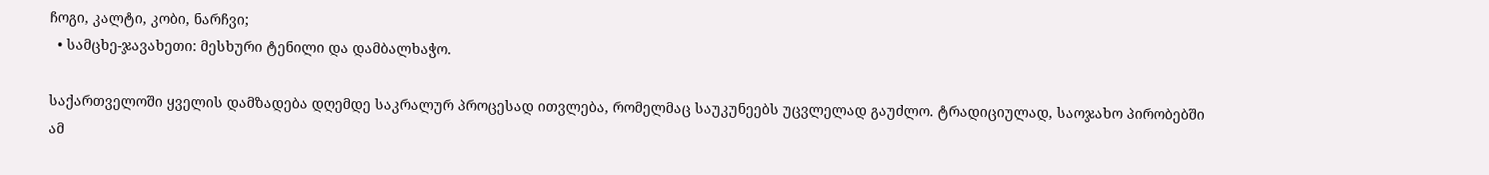ჩოგი, კალტი, კობი, ნარჩვი;
  • სამცხე-ჯავახეთი: მესხური ტენილი და დამბალხაჭო.

საქართველოში ყველის დამზადება დღემდე საკრალურ პროცესად ითვლება, რომელმაც საუკუნეებს უცვლელად გაუძლო. ტრადიციულად, საოჯახო პირობებში ამ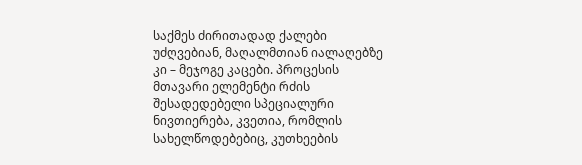საქმეს ძირითადად ქალები უძღვებიან, მაღალმთიან იალაღებზე კი – მეჯოგე კაცები. პროცესის მთავარი ელემენტი რძის შესადედებელი სპეციალური ნივთიერება, კვეთია, რომლის სახელწოდებებიც, კუთხეების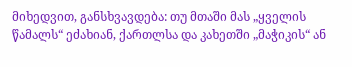მიხედვით, განსხვავდება: თუ მთაში მას „ყველის წამალს“ ეძახიან, ქართლსა და კახეთში „მაჭიკის“ ან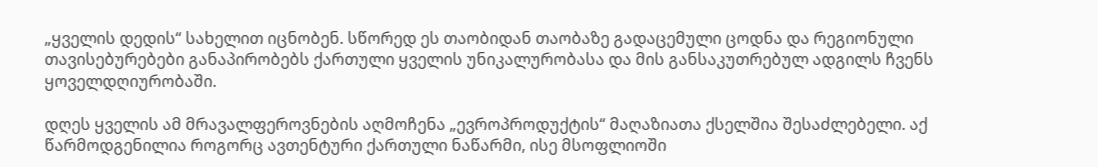„ყველის დედის“ სახელით იცნობენ. სწორედ ეს თაობიდან თაობაზე გადაცემული ცოდნა და რეგიონული თავისებურებები განაპირობებს ქართული ყველის უნიკალურობასა და მის განსაკუთრებულ ადგილს ჩვენს ყოველდღიურობაში.

დღეს ყველის ამ მრავალფეროვნების აღმოჩენა „ევროპროდუქტის“ მაღაზიათა ქსელშია შესაძლებელი. აქ წარმოდგენილია როგორც ავთენტური ქართული ნაწარმი, ისე მსოფლიოში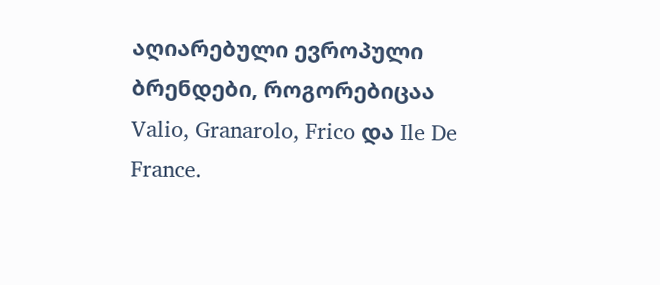აღიარებული ევროპული ბრენდები, როგორებიცაა Valio, Granarolo, Frico და Ile De France.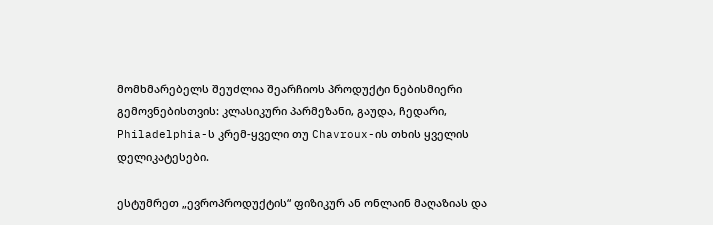მომხმარებელს შეუძლია შეარჩიოს პროდუქტი ნებისმიერი გემოვნებისთვის: კლასიკური პარმეზანი, გაუდა, ჩედარი, Philadelphia-ს კრემ-ყველი თუ Chavroux-ის თხის ყველის დელიკატესები.

ესტუმრეთ „ევროპროდუქტის“ ფიზიკურ ან ონლაინ მაღაზიას და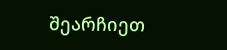შეარჩიეთ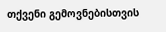თქვენი გემოვნებისთვის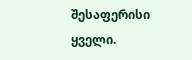შესაფერისი ყველი.